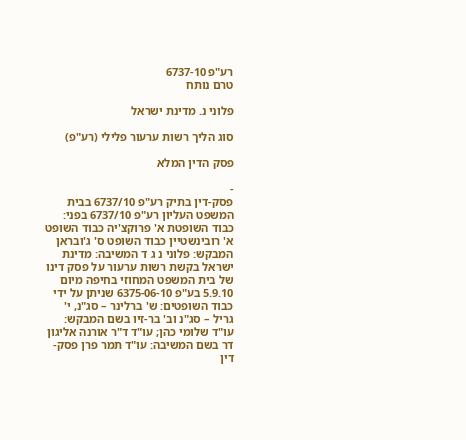רע"פ 6737-10
טרם נותח

פלוני נ. מדינת ישראל

סוג הליך רשות ערעור פלילי (רע"פ)

פסק הדין המלא

-
פסק-דין בתיק רע"פ 6737/10 בבית המשפט העליון רע"פ 6737/10 בפני: כבוד השופטת א' פרוקצ'יה כבוד השופט א' רובינשטיין כבוד השופט ס' ג'ובראן המבקש: פלוני נ ג ד המשיבה: מדינת ישראל בקשת רשות ערעור על פסק דינו של בית המשפט המחוזי בחיפה מיום 5.9.10 בע"פ 6375-06-10 שניתן על ידי כבוד השופטים: ש' ברלינר – סג"נ, י' גריל – סג"נ וב' בר-זיו בשם המבקש: עו"ד שלומי כהן; עו"ד ד"ר אורנה אליגון דר בשם המשיבה: עו"ד תמר פרן פסק-דין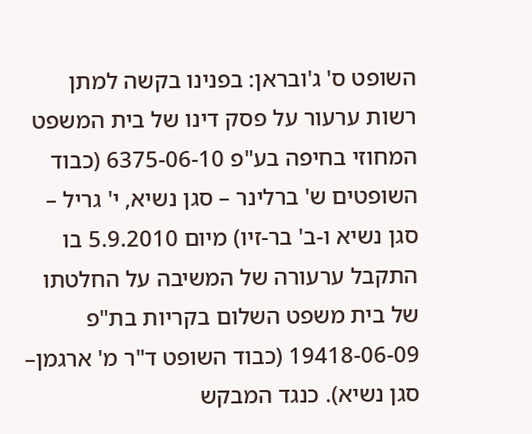השופט ס' ג'ובראן: בפנינו בקשה למתן רשות ערעור על פסק דינו של בית המשפט המחוזי בחיפה בע"פ 6375-06-10 (כבוד השופטים ש' ברלינר – סגן נשיא, י' גריל – סגן נשיא ו-ב' בר-זיו) מיום 5.9.2010 בו התקבל ערעורה של המשיבה על החלטתו של בית משפט השלום בקריות בת"פ 19418-06-09 (כבוד השופט ד"ר מ' ארגמן– סגן נשיא). כנגד המבקש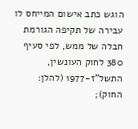הוגש כתב אישום המייחס לו עבירה של תקיפה הגורמת חבלה של ממש, לפי סעיף 380 לחוק העונשין, התשל"ז-1977 (להלן: החוק);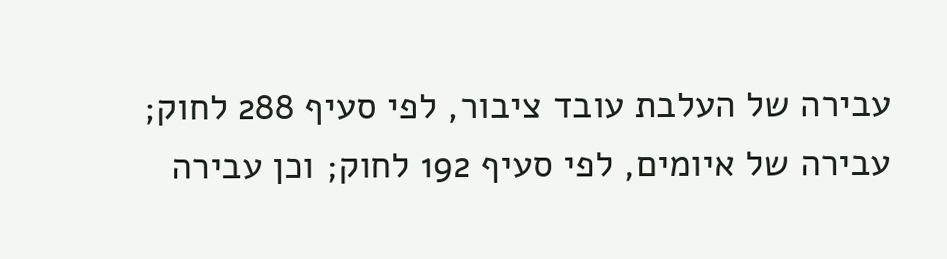עבירה של העלבת עובד ציבור, לפי סעיף 288 לחוק; עבירה של איומים, לפי סעיף 192 לחוק; וכן עבירה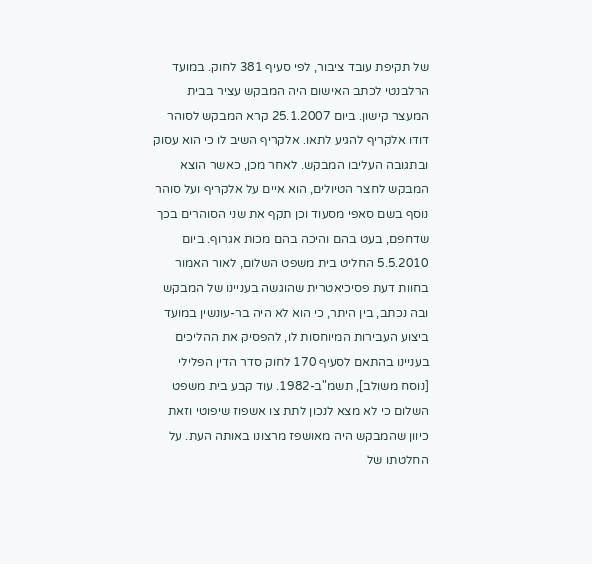של תקיפת עובד ציבור, לפי סעיף 381 לחוק. במועד הרלבנטי לכתב האישום היה המבקש עציר בבית המעצר קישון. ביום 25.1.2007 קרא המבקש לסוהר דודו אלקריף להגיע לתאו. אלקריף השיב לו כי הוא עסוק ובתגובה העליבו המבקש. לאחר מכן, כאשר הוצא המבקש לחצר הטיולים, הוא איים על אלקריף ועל סוהר נוסף בשם סאפי מסעוד וכן תקף את שני הסוהרים בכך שדחפם, בעט בהם והיכה בהם מכות אגרוף. ביום 5.5.2010 החליט בית משפט השלום, לאור האמור בחוות דעת פסיכיאטרית שהוגשה בעניינו של המבקש ובה נכתב, בין היתר, כי הוא לא היה בר-עונשין במועד ביצוע העבירות המיוחסות לו, להפסיק את ההליכים בעניינו בהתאם לסעיף 170 לחוק סדר הדין הפלילי [נוסח משולב], תשמ"ב-1982. עוד קבע בית משפט השלום כי לא מצא לנכון לתת צו אשפוז שיפוטי וזאת כיוון שהמבקש היה מאושפז מרצונו באותה העת. על החלטתו של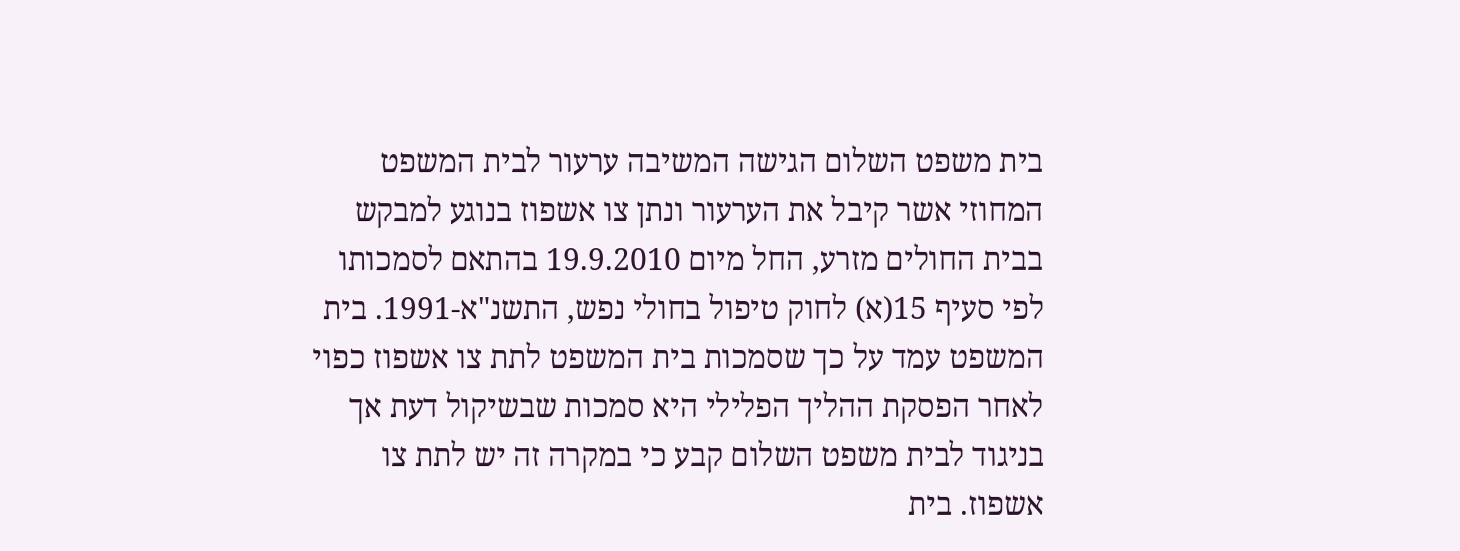בית משפט השלום הגישה המשיבה ערעור לבית המשפט המחוזי אשר קיבל את הערעור ונתן צו אשפוז בנוגע למבקש בבית החולים מזרע, החל מיום 19.9.2010 בהתאם לסמכותו לפי סעיף 15(א) לחוק טיפול בחולי נפש, התשנ"א-1991. בית המשפט עמד על כך שסמכות בית המשפט לתת צו אשפוז כפוי לאחר הפסקת ההליך הפלילי היא סמכות שבשיקול דעת אך בניגוד לבית משפט השלום קבע כי במקרה זה יש לתת צו אשפוז. בית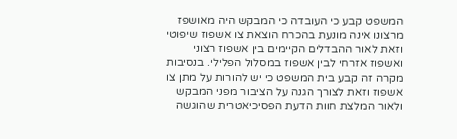המשפט קבע כי העובדה כי המבקש היה מאושפז מרצונו אינה מונעת בהכרח הוצאת צו אשפוז שיפוטי וזאת לאור ההבדלים הקיימים בין אשפוז רצוני ואשפוז אזרחי לבין אשפוז במסלול הפלילי. בנסיבות מקרה זה קבע בית המשפט כי יש להורות על מתן צו אשפוז וזאת לצורך הגנה על הציבור מפני המבקש ולאור המלצת חוות הדעת הפסיכיאטרית שהוגשה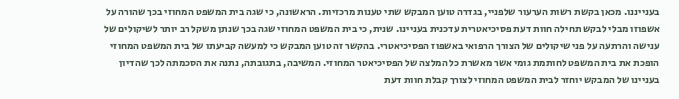בענייננו. מכאן בקשת רשות הערעור שלפניי, בגדרה טוען המבקש שתי טענות מרכזיות. הראשונה, כי שגה בית המשפט המחוזי בכך שהורה על אשפוזו מבלי לבקש תחילה חוות דעת פסיכיאטרית עדכנית בעניינו. שנית, כי בית המשפט המחוזי שגה בכך שנתן משקל רב יותר לשיקולים של ענישה והרתעה על פני שיקולים של הצורך הרפואי באשפוז הפסיכיאטרי. בהקשר זה טוען המבקש כי למעשה קביעתו של בית המשפט המחוזי הופכת את בית המשפט לחותמת גומי אשר מאשרת כל המלצה של הפסיכיאטר המחוזי. המשיבה, בתגובתה, נתנה את הסכמתה לכך שהדיון בעניינו של המבקש יוחזר לבית המשפט המחוזי לצורך קבלת חוות דעת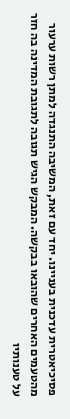פסיכיאטרית עדכנית בעניינו. יחד עם זאת, המשיבה התנגדה למתן רשות ערעור מהטעמים האחרים שהובאו בבקשה. המבקש הגיש תגובה לתגובת המדינה בה חזר על טענותיו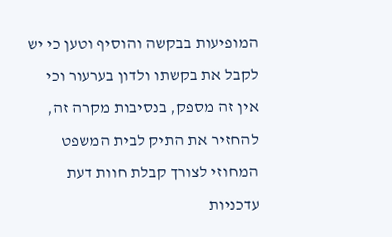המופיעות בבקשה והוסיף וטען כי יש לקבל את בקשתו ולדון בערעור וכי אין זה מספק, בנסיבות מקרה זה, להחזיר את התיק לבית המשפט המחוזי לצורך קבלת חוות דעת עדכניות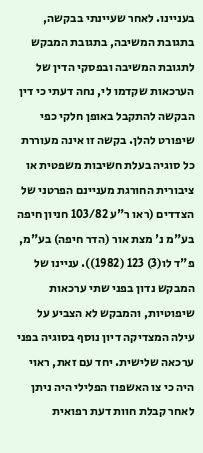בעניינו. לאחר שעיינתי בבקשה, בתגובת המשיבה, בתגובת המבקש לתגובת המשיבה ובפסקי הדין של הערכאות שקדמו לי, נחה דעתי כי דין הבקשה להתקבל באופן חלקי כפי שיפורט להלן. בקשה זו אינה מעוררת כל סוגיה בעלת חשיבות משפטית או ציבורית החורגת מעניינם הפרטני של הצדדים (ראו ר"ע 103/82 חניון חיפה בע"מ נ' מצת אור (הדר חיפה) בע"מ, פ"ד לו(3) 123 (1982)). עניינו של המבקש נדון בפני שתי ערכאות שיפוטיות, והמבקש לא הצביע על עילה המצדיקה דיון נוסף בסוגיה בפני ערכאה שלישית. יחד עם זאת, ראוי היה כי צו האשפוז הפלילי היה ניתן לאחר קבלת חוות דעת רפואית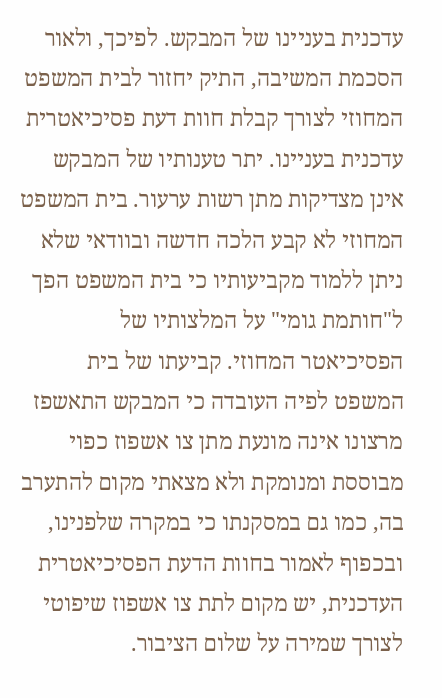עדכנית בעניינו של המבקש. לפיכך, ולאור הסכמת המשיבה, התיק יחזור לבית המשפט המחוזי לצורך קבלת חוות דעת פסיכיאטרית עדכנית בעניינו. יתר טענותיו של המבקש אינן מצדיקות מתן רשות ערעור. בית המשפט המחוזי לא קבע הלכה חדשה ובוודאי שלא ניתן ללמוד מקביעותיו כי בית המשפט הפך ל"חותמת גומי" על המלצותיו של הפסיכיאטר המחוזי. קביעתו של בית המשפט לפיה העובדה כי המבקש התאשפז מרצונו אינה מונעת מתן צו אשפוז כפוי מבוססת ומנומקת ולא מצאתי מקום להתערב בה, כמו גם במסקנתו כי במקרה שלפנינו, ובכפוף לאמור בחוות הדעת הפסיכיאטרית העדכנית, יש מקום לתת צו אשפוז שיפוטי לצורך שמירה על שלום הציבור.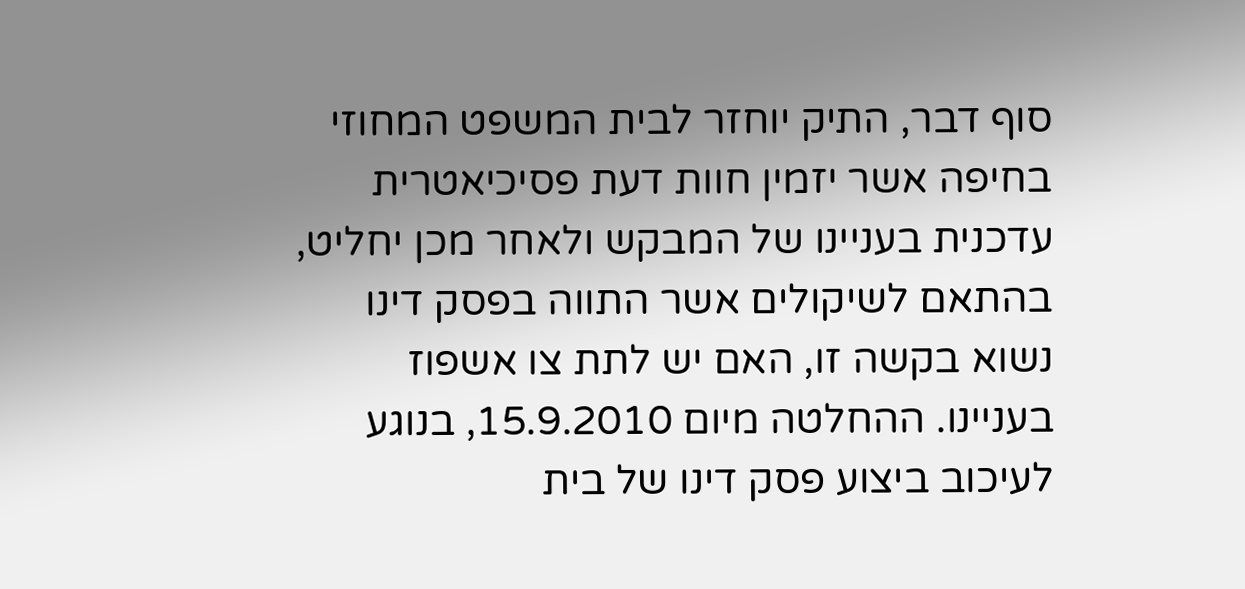סוף דבר, התיק יוחזר לבית המשפט המחוזי בחיפה אשר יזמין חוות דעת פסיכיאטרית עדכנית בעניינו של המבקש ולאחר מכן יחליט, בהתאם לשיקולים אשר התווה בפסק דינו נשוא בקשה זו, האם יש לתת צו אשפוז בעניינו. ההחלטה מיום 15.9.2010, בנוגע לעיכוב ביצוע פסק דינו של בית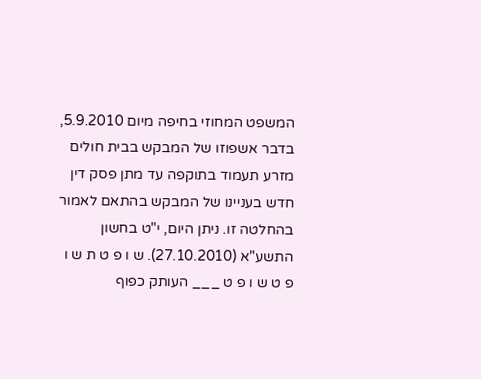המשפט המחוזי בחיפה מיום 5.9.2010, בדבר אשפוזו של המבקש בבית חולים מזרע תעמוד בתוקפה עד מתן פסק דין חדש בעניינו של המבקש בהתאם לאמור בהחלטה זו. ניתן היום, י"ט בחשון התשע"א (27.10.2010). ש ו פ ט ת ש ו פ ט ש ו פ ט ___ העותק כפוף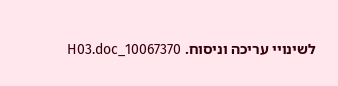לשינויי עריכה וניסוח. 10067370_H03.doc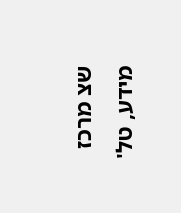שצ מרכז מידע, טל'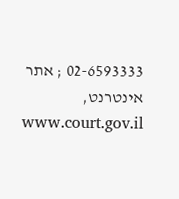02-6593333 ; אתר אינטרנט, www.court.gov.il